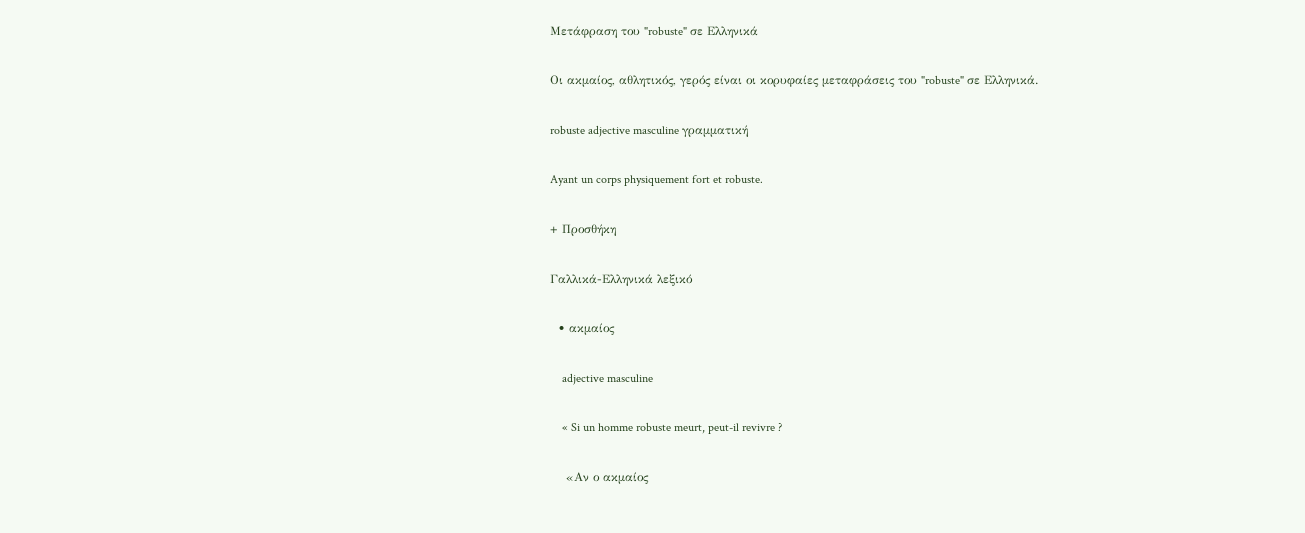Μετάφραση του "robuste" σε Ελληνικά

Οι ακμαίος, αθλητικός, γερός είναι οι κορυφαίες μεταφράσεις του "robuste" σε Ελληνικά.

robuste adjective masculine γραμματική

Ayant un corps physiquement fort et robuste.

+ Προσθήκη

Γαλλικά-Ελληνικά λεξικό

  • ακμαίος

    adjective masculine

    « Si un homme robuste meurt, peut-il revivre ?

    «Αν ο ακμαίος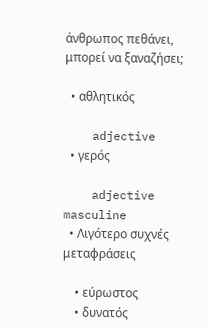άνθρωπος πεθάνει, μπορεί να ξαναζήσει;

  • αθλητικός

    adjective
  • γερός

    adjective masculine
  • Λιγότερο συχνές μεταφράσεις

    • εύρωστος
    • δυνατός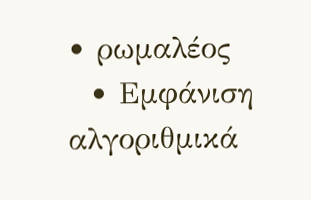• ρωμαλέος
  • Εμφάνιση αλγοριθμικά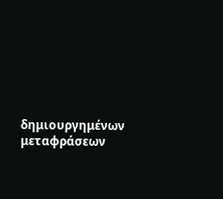δημιουργημένων μεταφράσεων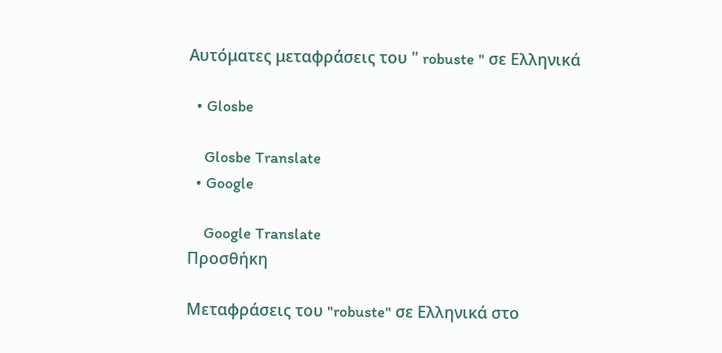Αυτόματες μεταφράσεις του " robuste " σε Ελληνικά

  • Glosbe

    Glosbe Translate
  • Google

    Google Translate
Προσθήκη

Μεταφράσεις του "robuste" σε Ελληνικά στο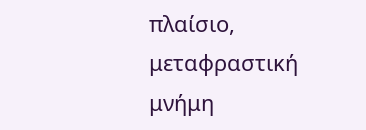πλαίσιο, μεταφραστική μνήμη